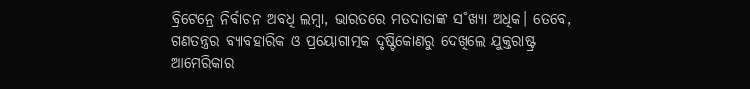ବ୍ରିଟେନ୍ରେ ନିର୍ବାଚନ ଅବଧି ଲମ୍ବା, ଭାରତରେ ମତଦାତାଙ୍କ ସ˚ଖ୍ୟା ଅଧିକ। ତେବେ, ଗଣତନ୍ତ୍ରର ବ୍ୟାବହାରିକ ଓ ପ୍ରୟୋଗାତ୍ମକ ଦୃଷ୍ଟିକୋଣରୁ ଦେଖିଲେ ଯୁକ୍ତରାଷ୍ଟ୍ର ଆମେରିକାର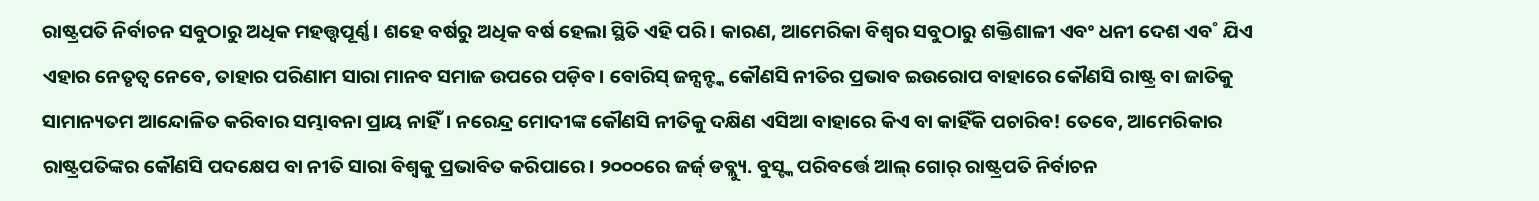ରାଷ୍ଟ୍ରପତି ନିର୍ବାଚନ ସବୁଠାରୁ ଅଧିକ ମହତ୍ତ୍ବପୂର୍ଣ୍ଣ। ଶହେ ବର୍ଷରୁ ଅଧିକ ବର୍ଷ ହେଲା ସ୍ଥିତି ଏହି ପରି। କାରଣ, ଆମେରିକା ବିଶ୍ବର ସବୁଠାରୁ ଶକ୍ତିଶାଳୀ ଏବଂ ଧନୀ ଦେଶ ଏବ˚ ଯିଏ ଏହାର ନେତୃତ୍ବ ନେବେ, ତାହାର ପରିଣାମ ସାରା ମାନବ ସମାଜ ଉପରେ ପଡ଼ିବ। ବୋରିସ୍ ଜନ୍ସନ୍ଙ୍କ କୌଣସି ନୀତିର ପ୍ରଭାବ ଇଉରୋପ ବାହାରେ କୌଣସି ରାଷ୍ଟ୍ର ବା ଜାତିକୁ ସାମାନ୍ୟତମ ଆନ୍ଦୋଳିତ କରିବାର ସମ୍ଭାବନା ପ୍ରାୟ ନାହିଁ। ନରେନ୍ଦ୍ର ମୋଦୀଙ୍କ କୌଣସି ନୀତିକୁ ଦକ୍ଷିଣ ଏସିଆ ବାହାରେ କିଏ ବା କାହିଁକି ପଚାରିବ! ତେବେ, ଆମେରିକାର ରାଷ୍ଟ୍ରପତିଙ୍କର କୌଣସି ପଦକ୍ଷେପ ବା ନୀତି ସାରା ବିଶ୍ବକୁ ପ୍ରଭାବିତ କରିପାରେ। ୨୦୦୦ରେ ଜର୍ଜ୍ ଡବ୍ଲ୍ୟୁ. ବୁସ୍ଙ୍କ ପରିବର୍ତ୍ତେ ଆଲ୍ ଗୋର୍ ରାଷ୍ଟ୍ରପତି ନିର୍ବାଚନ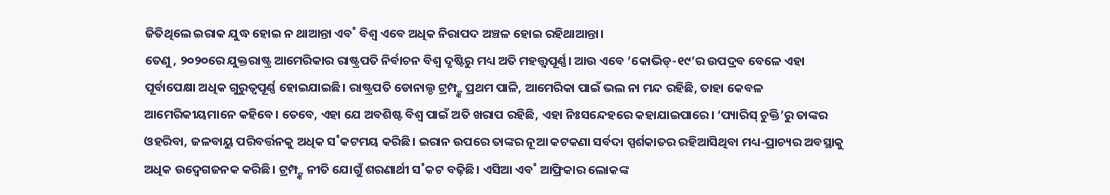ଜିତିଥିଲେ ଇରାକ ଯୁଦ୍ଧ ହୋଇ ନ ଥାଆନ୍ତା ଏବ˚ ବିଶ୍ବ ଏବେ ଅଧିକ ନିରାପଦ ଅଞ୍ଚଳ ହୋଇ ରହିଥାଆନ୍ତା।
ତେଣୁ, ୨୦୨୦ରେ ଯୁକ୍ତରାଷ୍ଟ୍ର ଆମେରିକାର ରାଷ୍ଟ୍ରପତି ନିର୍ବାଚନ ବିଶ୍ବ ଦୃଷ୍ଟିରୁ ମଧ୍ୟ ଅତି ମହତ୍ତ୍ବପୂର୍ଣ୍ଣ। ଆଉ ଏବେ ‘କୋଭିଡ୍-୧୯’ର ଉପଦ୍ରବ ବେଳେ ଏହା ପୂର୍ବାପେକ୍ଷା ଅଧିକ ଗୁରୁତ୍ବପୂର୍ଣ୍ଣ ହୋଇଯାଇଛି। ରାଷ୍ଟ୍ରପତି ଡୋନାଲ୍ଡ ଟ୍ରମ୍ପ୍ଙ୍କ ପ୍ରଥମ ପାଳି, ଆମେରିକା ପାଇଁ ଭଲ ନା ମନ୍ଦ ରହିଛି, ତାହା କେବଳ ଆମେରିକୀୟମାନେ କହିବେ। ତେବେ, ଏହା ଯେ ଅବଶିଷ୍ଟ ବିଶ୍ବ ପାଇଁ ଅତି ଖରାପ ରହିଛି, ଏହା ନିଃସନ୍ଦେହରେ କହାଯାଇପାରେ। ‘ପ୍ୟାରିସ୍ ଚୁକ୍ତି’ରୁ ତାଙ୍କର ଓହରିବା, ଜଳବାୟୁ ପରିବର୍ତ୍ତନକୁ ଅଧିକ ସ˚କଟମୟ କରିଛି। ଇରାନ ଉପରେ ତାଙ୍କର ନୂଆ କଟକଣା ସର୍ବଦା ସ୍ପର୍ଶକାତର ରହିଆସିଥିବା ମଧ୍ୟ-ପ୍ରାଚ୍ୟର ଅବସ୍ଥାକୁ ଅଧିକ ଉଦ୍ବେଗଜନକ କରିଛି। ଟ୍ରମ୍ପ୍ଙ୍କ ନୀତି ଯୋଗୁଁ ଶରଣାର୍ଥୀ ସ˚କଟ ବଢ଼ିଛି। ଏସିଆ ଏବ˚ ଆଫ୍ରିକାର ଲୋକଙ୍କ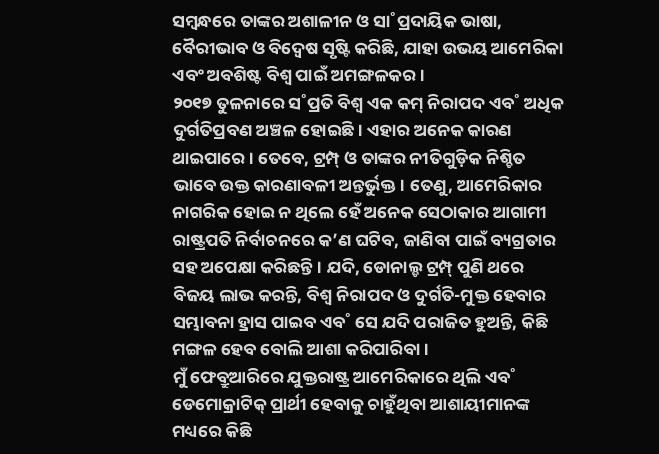ସମ୍ବନ୍ଧରେ ତାଙ୍କର ଅଶାଳୀନ ଓ ସା˚ପ୍ରଦାୟିକ ଭାଷା, ବୈରୀଭାବ ଓ ବିଦ୍ବେଷ ସୃଷ୍ଟି କରିଛି, ଯାହା ଉଭୟ ଆମେରିକା ଏବଂ ଅବଶିଷ୍ଟ ବିଶ୍ବ ପାଇଁ ଅମଙ୍ଗଳକର।
୨୦୧୭ ତୁଳନାରେ ସ˚ପ୍ରତି ବିଶ୍ବ ଏକ କମ୍ ନିରାପଦ ଏବ˚ ଅଧିକ ଦୁର୍ଗତିପ୍ରବଣ ଅଞ୍ଚଳ ହୋଇଛି। ଏହାର ଅନେକ କାରଣ ଥାଇପାରେ। ତେବେ, ଟ୍ରମ୍ପ୍ ଓ ତାଙ୍କର ନୀତିଗୁଡ଼ିକ ନିଶ୍ଚିତ ଭାବେ ଉକ୍ତ କାରଣାବଳୀ ଅନ୍ତର୍ଭୁକ୍ତ। ତେଣୁ, ଆମେରିକାର ନାଗରିକ ହୋଇ ନ ଥିଲେ ହେଁ ଅନେକ ସେଠାକାର ଆଗାମୀ ରାଷ୍ଟ୍ରପତି ନିର୍ବାଚନରେ କ’ଣ ଘଟିବ, ଜାଣିବା ପାଇଁ ବ୍ୟଗ୍ରତାର ସହ ଅପେକ୍ଷା କରିଛନ୍ତି। ଯଦି, ଡୋନାଲ୍ଡ ଟ୍ରମ୍ପ୍ ପୁଣି ଥରେ ବିଜୟ ଲାଭ କରନ୍ତି, ବିଶ୍ବ ନିରାପଦ ଓ ଦୁର୍ଗତି-ମୁକ୍ତ ହେବାର ସମ୍ଭାବନା ହ୍ରାସ ପାଇବ ଏବ˚ ସେ ଯଦି ପରାଜିତ ହୁଅନ୍ତି, କିଛି ମଙ୍ଗଳ ହେବ ବୋଲି ଆଶା କରିପାରିବା।
ମୁଁ ଫେବ୍ରୁଆରିରେ ଯୁକ୍ତରାଷ୍ଟ୍ର ଆମେରିକାରେ ଥିଲି ଏବ˚ ଡେମୋକ୍ରାଟିକ୍ ପ୍ରାର୍ଥୀ ହେବାକୁ ଚାହୁଁଥିବା ଆଶାୟୀମାନଙ୍କ ମଧ୍ୟରେ କିଛି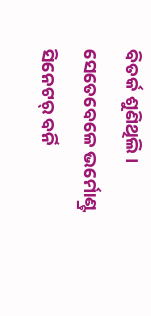ବିତର୍କ ଶୁଣିଥିଲି। ସେତେବେଳେ ଭର୍ମୋଣ୍ଟ୍ର ସିନେଟର୍ ବର୍ନି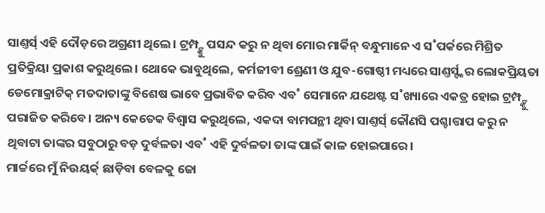ସାଣ୍ତର୍ସ୍ ଏହି ଦୌଡ଼ରେ ଅଗ୍ରଣୀ ଥିଲେ। ଟ୍ରମ୍ପ୍ଙ୍କୁ ପସନ୍ଦ କରୁ ନ ଥିବା ମୋର ମାର୍କିନ୍ ବନ୍ଧୁମାନେ ଏ ସ˚ପର୍କରେ ମିଶ୍ରିତ ପ୍ରତିକ୍ରିୟା ପ୍ରକାଶ କରୁଥିଲେ। ଥୋକେ ଭାବୁଥିଲେ, କର୍ମଜୀବୀ ଶ୍ରେଣୀ ଓ ଯୁବ-ଗୋଷ୍ଠୀ ମଧ୍ୟରେ ସାଣ୍ତର୍ସ୍ଙ୍କର ଲୋକପ୍ରିୟତା ଡେମୋକ୍ରାଟିକ୍ ମତଦାତାଙ୍କୁ ବିଶେଷ ଭାବେ ପ୍ରଭାବିତ କରିବ ଏବ˚ ସେମାନେ ଯଥେଷ୍ଟ ସ˚ଖ୍ୟାରେ ଏକତ୍ର ହୋଇ ଟ୍ରମ୍ପ୍ଙ୍କୁ ପରାଜିତ କରିବେ। ଅନ୍ୟ କେତେକ ବିଶ୍ବାସ କରୁଥିଲେ, ଏକଦା ବାମପନ୍ଥୀ ଥିବା ସାଣ୍ତର୍ସ୍ କୌଣସି ପଶ୍ଚାତ୍ତାପ କରୁ ନ ଥିବାଟା ତାଙ୍କର ସବୁଠାରୁ ବଡ଼ ଦୁର୍ବଳତା ଏବ˚ ଏହି ଦୁର୍ବଳତା ତାଙ୍କ ପାଇଁ କାଳ ହୋଇପାରେ।
ମାର୍ଚ୍ଚରେ ମୁଁ ନିଉୟର୍କ୍ ଛାଡ଼ିବା ବେଳକୁ ଜୋ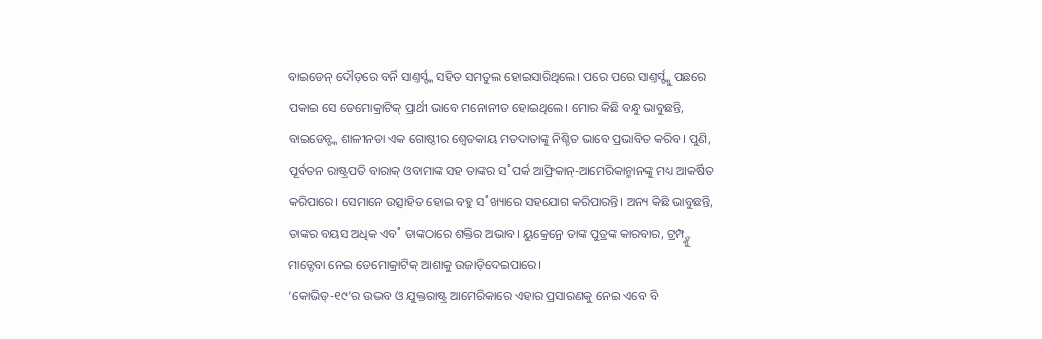ବାଇଡେନ୍ ଦୌଡ଼ରେ ବର୍ନି ସାଣ୍ତର୍ସ୍ଙ୍କ ସହିତ ସମତୁଲ ହୋଇସାରିଥିଲେ। ପରେ ପରେ ସାଣ୍ତର୍ସ୍ଙ୍କୁ ପଛରେ ପକାଇ ସେ ଡେମୋକ୍ରାଟିକ୍ ପ୍ରାର୍ଥୀ ଭାବେ ମନୋନୀତ ହୋଇଥିଲେ। ମୋର କିଛି ବନ୍ଧୁ ଭାବୁଛନ୍ତି, ବାଇଡେନ୍ଙ୍କ ଶାଳୀନତା ଏକ ଗୋଷ୍ଠୀର ଶ୍ବେତକାୟ ମତଦାତାଙ୍କୁ ନିଶ୍ଚିତ ଭାବେ ପ୍ରଭାବିତ କରିବ। ପୁଣି, ପୂର୍ବତନ ରାଷ୍ଟ୍ରପତି ବାରାକ୍ ଓବାମାଙ୍କ ସହ ତାଙ୍କର ସ˚ପର୍କ ଆଫ୍ରିକାନ୍-ଆମେରିକାନ୍ମାନଙ୍କୁ ମଧ୍ୟ ଆକର୍ଷିତ କରିପାରେ। ସେମାନେ ଉତ୍ସାହିତ ହୋଇ ବହୁ ସ˚ଖ୍ୟାରେ ସହଯୋଗ କରିପାରନ୍ତି। ଅନ୍ୟ କିଛି ଭାବୁଛନ୍ତି, ତାଙ୍କର ବୟସ ଅଧିକ ଏବ˚ ତାଙ୍କଠାରେ ଶକ୍ତିର ଅଭାବ। ୟୁକ୍ରେନ୍ରେ ତାଙ୍କ ପୁତ୍ରଙ୍କ କାରବାର, ଟ୍ରମ୍ପ୍ଙ୍କୁ ମାତ୍ଦେବା ନେଇ ଡେମୋକ୍ରାଟିକ୍ ଆଶାକୁ ଉଜାଡ଼ିଦେଇପାରେ।
‘କୋଭିଡ୍-୧୯’ର ଉଦ୍ଭବ ଓ ଯୁକ୍ତରାଷ୍ଟ୍ର ଆମେରିକାରେ ଏହାର ପ୍ରସାରଣକୁ ନେଇ ଏବେ ବି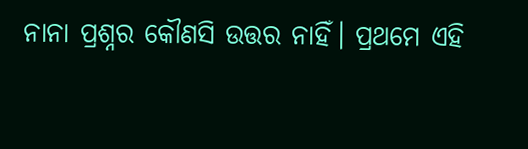ନାନା ପ୍ରଶ୍ନର କୌଣସି ଉତ୍ତର ନାହିଁ। ପ୍ରଥମେ ଏହି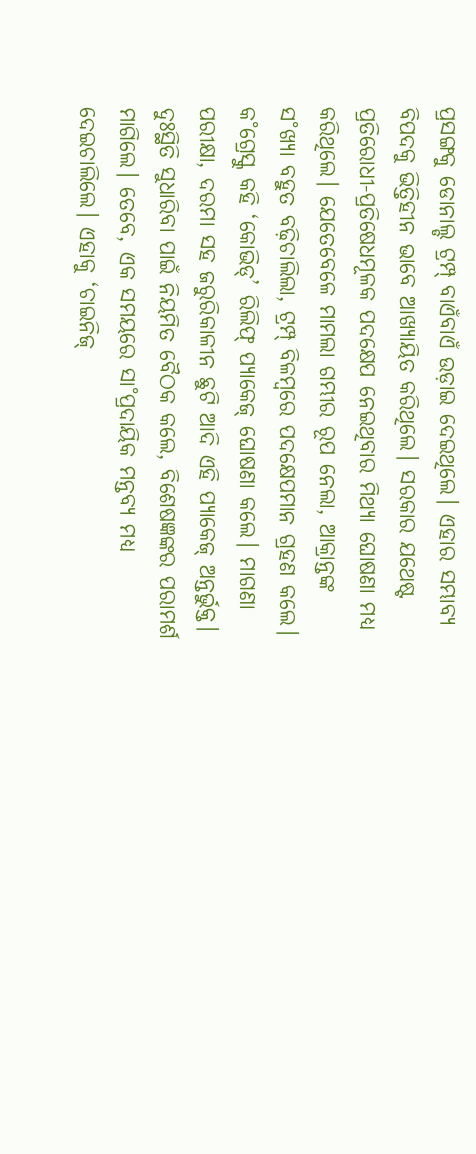ପ୍ରସଙ୍ଗକୁ ଡୋନାଲ୍ଡ ଟ୍ରମ୍ପ୍ ବାଏଁବାଏଁ ଉଡ଼ାଇ ଦେଇଥିଲେ। ଏହାର ସମ୍ଭାବ୍ୟ ବିପଦକୁ ଭିତ୍ତିହୀନ ଭାବେ ଆଖ୍ୟାୟିତ କରିଥିଲେ। ସରକାର ଯଥେଷ୍ଟ ପ୍ରତିରୋଧୀ-ପ୍ରତିଷେଧମୂଳକ ପଦକ୍ଷେପ ନେଇଥିବାର ମିଥ୍ୟା ଘୋଷଣା ମଧ୍ୟ କରିଥିଲେ। ଯେତେବେଳେ ମାମଲା ଗମ୍ଭୀର ରୂପ ନେଲା, ଆକ୍ରାନ୍ତଙ୍କ ସ˚ଖ୍ୟା ବହୁତ ବଢ଼ିଚାଲିଲା, ଟ୍ରମ୍ପ୍ ବିଳମ୍ବରେ ପଦକ୍ଷେପମାନ ଗ୍ରହଣ କଲେ। କ˚ଗ୍ରେସ୍କୁ କହି ‘କୋଭିଡ୍’ ରିଲିଫ୍ ପ୍ୟାକେଜ୍ ଘୋଷଣା କଲେ। ମାଗଣା ପରୀକ୍ଷା, ଦରମା ସହ ଜରୁରିକାଳୀନ ଛୁଟି ଆଦି ଏହି ପ୍ୟାକେଜ୍ ଅନ୍ତର୍ଭୁକ୍ତ। ଦୁଃସ୍ଥିତି ସୁଧାରିବା ପାଇଁ ନିୟମିତ ବୈଠକ କଲେ, ବିଶେଷଜ୍ଞଙ୍କର ପରାମର୍ଶ ମାଗିଲେ। ତେବେ, ଏକ ସମୟରେ ସା˚ପ୍ରଦାୟିକ ମନ୍ତବ୍ୟ ମଧ୍ୟ ଦେଇଚାଲିଲେ। ଏହାକୁ ‘ଚାଇନିଜ୍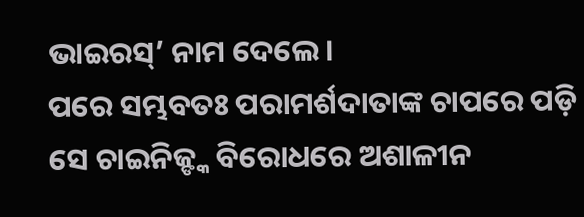ଭାଇରସ୍’ ନାମ ଦେଲେ।
ପରେ ସମ୍ଭବତଃ ପରାମର୍ଶଦାତାଙ୍କ ଚାପରେ ପଡ଼ି ସେ ଚାଇନିଜ୍ଙ୍କ ବିରୋଧରେ ଅଶାଳୀନ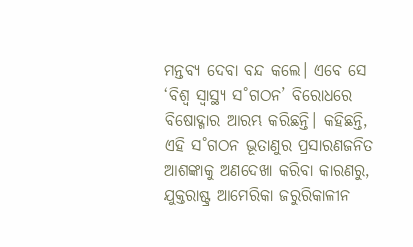ମନ୍ତବ୍ୟ ଦେବା ବନ୍ଦ କଲେ। ଏବେ ସେ ‘ବିଶ୍ବ ସ୍ବାସ୍ଥ୍ୟ ସ˚ଗଠନ’ ବିରୋଧରେ ବିଷୋଦ୍ଗାର ଆରମ୍ଭ କରିଛନ୍ତି। କହିଛନ୍ତି, ଏହି ସ˚ଗଠନ ଭୂତାଣୁର ପ୍ରସାରଣଜନିତ ଆଶଙ୍କାକୁ ଅଣଦେଖା କରିବା କାରଣରୁ, ଯୁକ୍ତରାଷ୍ଟ୍ର ଆମେରିକା ଜରୁରିକାଳୀନ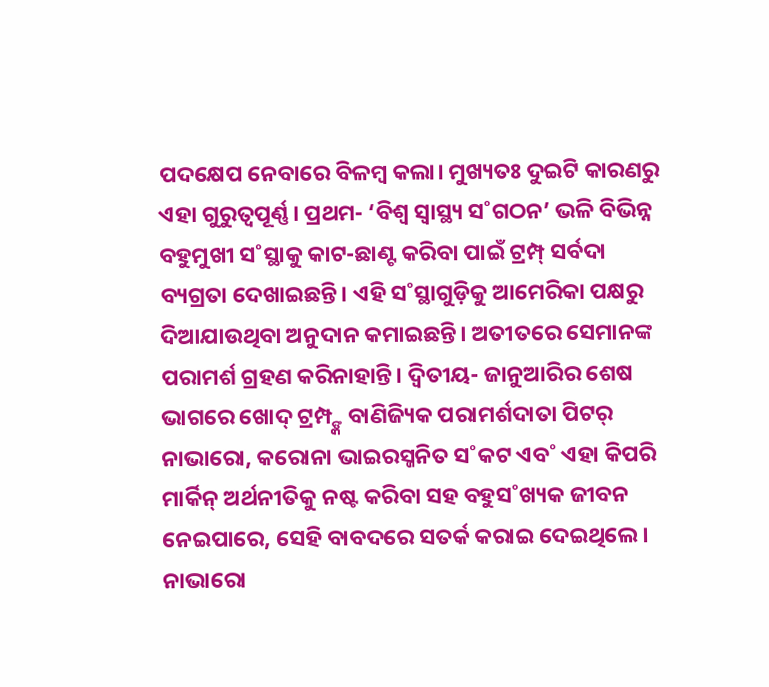ପଦକ୍ଷେପ ନେବାରେ ବିଳମ୍ବ କଲା। ମୁଖ୍ୟତଃ ଦୁଇଟି କାରଣରୁ ଏହା ଗୁରୁତ୍ବପୂର୍ଣ୍ଣ। ପ୍ରଥମ- ‘ବିଶ୍ବ ସ୍ବାସ୍ଥ୍ୟ ସ˚ଗଠନ’ ଭଳି ବିଭିନ୍ନ ବହୁମୁଖୀ ସ˚ସ୍ଥାକୁ କାଟ-ଛାଣ୍ଟ କରିବା ପାଇଁ ଟ୍ରମ୍ପ୍ ସର୍ବଦା ବ୍ୟଗ୍ରତା ଦେଖାଇଛନ୍ତି। ଏହି ସ˚ସ୍ଥାଗୁଡ଼ିକୁ ଆମେରିକା ପକ୍ଷରୁ ଦିଆଯାଉଥିବା ଅନୁଦାନ କମାଇଛନ୍ତି। ଅତୀତରେ ସେମାନଙ୍କ ପରାମର୍ଶ ଗ୍ରହଣ କରିନାହାନ୍ତି। ଦ୍ବିତୀୟ- ଜାନୁଆରିର ଶେଷ ଭାଗରେ ଖୋଦ୍ ଟ୍ରମ୍ପ୍ଙ୍କ ବାଣିଜ୍ୟିକ ପରାମର୍ଶଦାତା ପିଟର୍ ନାଭାରୋ, କରୋନା ଭାଇରସ୍ଜନିତ ସ˚କଟ ଏବ˚ ଏହା କିପରି ମାର୍କିନ୍ ଅର୍ଥନୀତିକୁ ନଷ୍ଟ କରିବା ସହ ବହୁସ˚ଖ୍ୟକ ଜୀବନ ନେଇପାରେ, ସେହି ବାବଦରେ ସତର୍କ କରାଇ ଦେଇଥିଲେ। ନାଭାରୋ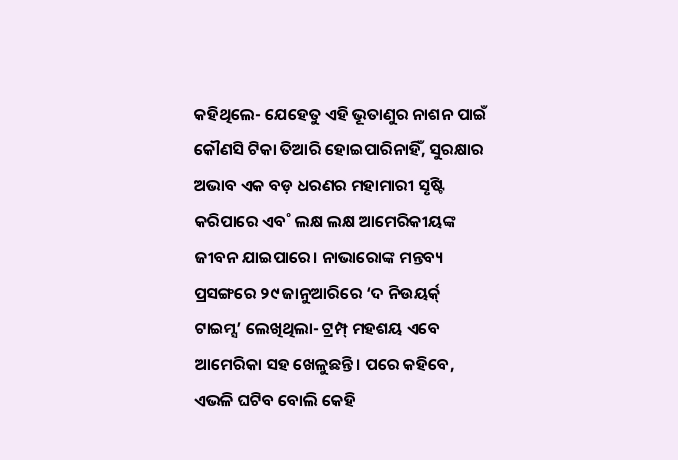କହିଥିଲେ- ଯେହେତୁ ଏହି ଭୂତାଣୁର ନାଶନ ପାଇଁ କୌଣସି ଟିକା ତିଆରି ହୋଇପାରିନାହିଁ, ସୁରକ୍ଷାର ଅଭାବ ଏକ ବଡ଼ ଧରଣର ମହାମାରୀ ସୃଷ୍ଟି କରିପାରେ ଏବ˚ ଲକ୍ଷ ଲକ୍ଷ ଆମେରିକୀୟଙ୍କ ଜୀବନ ଯାଇପାରେ। ନାଭାରୋଙ୍କ ମନ୍ତବ୍ୟ ପ୍ରସଙ୍ଗରେ ୨୯ ଜାନୁଆରିରେ ‘ଦ ନିଉୟର୍କ୍ ଟାଇମ୍ସ’ ଲେଖିଥିଲା- ଟ୍ରମ୍ପ୍ ମହଶୟ ଏବେ ଆମେରିକା ସହ ଖେଳୁଛନ୍ତି। ପରେ କହିବେ, ଏଭଳି ଘଟିବ ବୋଲି କେହି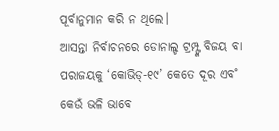ପୂର୍ବାନୁମାନ କରି ନ ଥିଲେ।
ଆସନ୍ତା ନିର୍ବାଚନରେ ଡୋନାଲ୍ଡ ଟ୍ରମ୍ପ୍ଙ୍କ ବିଜୟ ବା ପରାଜୟକୁ ‘କୋଭିଡ୍-୧୯’ କେତେ ଦୂର ଏବ˚ କେଉଁ ଭଳି ଭାବେ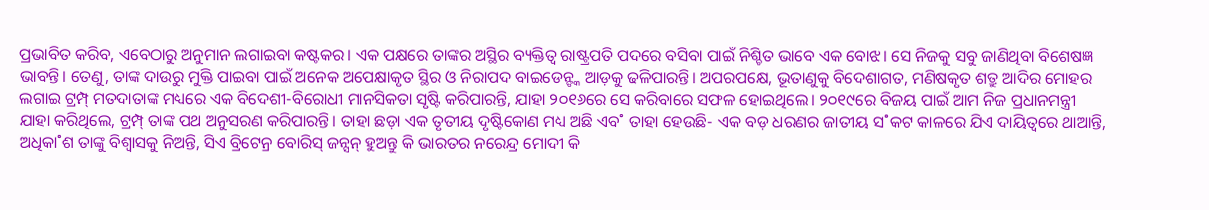ପ୍ରଭାବିତ କରିବ, ଏବେଠାରୁ ଅନୁମାନ ଲଗାଇବା କଷ୍ଟକର। ଏକ ପକ୍ଷରେ ତାଙ୍କର ଅସ୍ଥିର ବ୍ୟକ୍ତିତ୍ବ ରାଷ୍ଟ୍ରପତି ପଦରେ ବସିବା ପାଇଁ ନିଶ୍ଚିତ ଭାବେ ଏକ ବୋଝ। ସେ ନିଜକୁ ସବୁ ଜାଣିଥିବା ବିଶେଷଜ୍ଞ ଭାବନ୍ତି। ତେଣୁ, ତାଙ୍କ ଦାଉରୁ ମୁକ୍ତି ପାଇବା ପାଇଁ ଅନେକ ଅପେକ୍ଷାକୃତ ସ୍ଥିର ଓ ନିରାପଦ ବାଇଡେନ୍ଙ୍କ ଆଡ଼କୁ ଢଳିପାରନ୍ତି। ଅପରପକ୍ଷେ, ଭୂତାଣୁକୁ ବିଦେଶାଗତ, ମଣିଷକୃତ ଶତ୍ରୁ ଆଦିର ମୋହର ଲଗାଇ ଟ୍ରମ୍ପ୍ ମତଦାତାଙ୍କ ମଧ୍ୟରେ ଏକ ବିଦେଶୀ-ବିରୋଧୀ ମାନସିକତା ସୃଷ୍ଟି କରିପାରନ୍ତି, ଯାହା ୨୦୧୬ରେ ସେ କରିବାରେ ସଫଳ ହୋଇଥିଲେ। ୨୦୧୯ରେ ବିଜୟ ପାଇଁ ଆମ ନିଜ ପ୍ରଧାନମନ୍ତ୍ରୀ ଯାହା କରିଥିଲେ, ଟ୍ରମ୍ପ୍ ତାଙ୍କ ପଥ ଅନୁସରଣ କରିପାରନ୍ତି। ତାହା ଛଡ଼ା ଏକ ତୃତୀୟ ଦୃଷ୍ଟିକୋଣ ମଧ୍ୟ ଅଛି ଏବ˚ ତାହା ହେଉଛି- ଏକ ବଡ଼ ଧରଣର ଜାତୀୟ ସ˚କଟ କାଳରେ ଯିଏ ଦାୟିତ୍ବରେ ଥାଆନ୍ତି, ଅଧିକା˚ଶ ତାଙ୍କୁ ବିଶ୍ବାସକୁ ନିଅନ୍ତି, ସିଏ ବ୍ରିଟେନ୍ର ବୋରିସ୍ ଜନ୍ସନ୍ ହୁଅନ୍ତୁ କି ଭାରତର ନରେନ୍ଦ୍ର ମୋଦୀ କି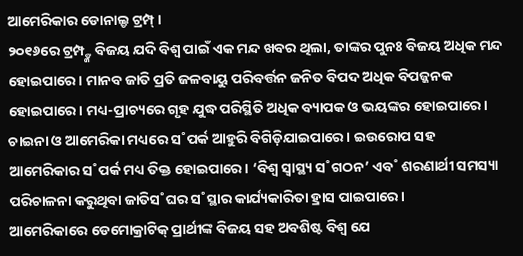ଆମେରିକାର ଡୋନାଲ୍ଡ ଟ୍ରମ୍ପ୍।
୨୦୧୬ରେ ଟ୍ରମ୍ପ୍ଙ୍କ ବିଜୟ ଯଦି ବିଶ୍ବ ପାଇଁ ଏକ ମନ୍ଦ ଖବର ଥିଲା, ତାଙ୍କର ପୁନଃ ବିଜୟ ଅଧିକ ମନ୍ଦ ହୋଇପାରେ। ମାନବ ଜାତି ପ୍ରତି ଜଳବାୟୁ ପରିବର୍ତ୍ତନ ଜନିତ ବିପଦ ଅଧିକ ବିପଜ୍ଜନକ ହୋଇପାରେ। ମଧ୍ୟ-ପ୍ରାଚ୍ୟରେ ଗୃହ ଯୁଦ୍ଧ ପରିସ୍ଥିତି ଅଧିକ ବ୍ୟାପକ ଓ ଭୟଙ୍କର ହୋଇପାରେ। ଚାଇନା ଓ ଆମେରିକା ମଧ୍ୟରେ ସ˚ପର୍କ ଆହୁରି ବିଗିଡ଼ିଯାଇପାରେ। ଇଉରୋପ ସହ ଆମେରିକାର ସ˚ପର୍କ ମଧ୍ୟ ତିକ୍ତ ହୋଇପାରେ। ‘ବିଶ୍ବ ସ୍ବାସ୍ଥ୍ୟ ସ˚ଗଠନ’ ଏବ˚ ଶରଣାର୍ଥୀ ସମସ୍ୟା ପରିଚାଳନା କରୁଥିବା ଜାତିସ˚ଘର ସ˚ସ୍ଥାର କାର୍ଯ୍ୟକାରିତା ହ୍ରାସ ପାଇପାରେ।
ଆମେରିକାରେ ଡେମୋକ୍ରାଟିକ୍ ପ୍ରାର୍ଥୀଙ୍କ ବିଜୟ ସହ ଅବଶିଷ୍ଟ ବିଶ୍ବ ଯେ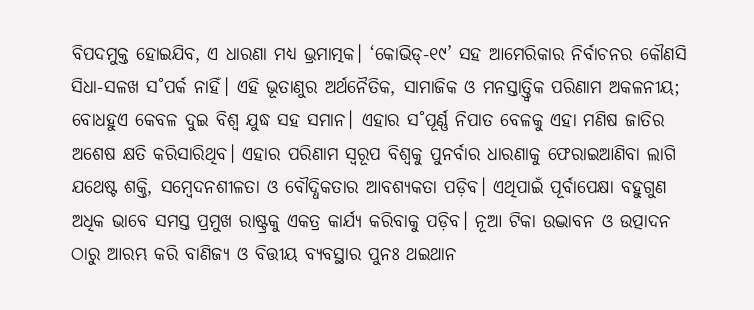ବିପଦମୁକ୍ତ ହୋଇଯିବ, ଏ ଧାରଣା ମଧ୍ୟ ଭ୍ରମାତ୍ମକ। ‘କୋଭିଡ୍-୧୯’ ସହ ଆମେରିକାର ନିର୍ବାଚନର କୌଣସି ସିଧା-ସଳଖ ସ˚ପର୍କ ନାହିଁ। ଏହି ଭୂତାଣୁର ଅର୍ଥନୈତିକ, ସାମାଜିକ ଓ ମନସ୍ତାତ୍ତ୍ବିକ ପରିଣାମ ଅକଳନୀୟ; ବୋଧହୁଏ କେବଳ ଦୁଇ ବିଶ୍ବ ଯୁଦ୍ଧ ସହ ସମାନ। ଏହାର ସ˚ପୂର୍ଣ୍ଣ ନିପାତ ବେଳକୁ ଏହା ମଣିଷ ଜାତିର ଅଶେଷ କ୍ଷତି କରିସାରିଥିବ। ଏହାର ପରିଣାମ ସ୍ବରୂପ ବିଶ୍ବକୁ ପୁନର୍ବାର ଧାରଣାକୁ ଫେରାଇଆଣିବା ଲାଗି ଯଥେଷ୍ଟ ଶକ୍ତି, ସମ୍ବେଦନଶୀଳତା ଓ ବୌଦ୍ଧିକତାର ଆବଶ୍ୟକତା ପଡ଼ିବ। ଏଥିପାଇଁ ପୂର୍ବାପେକ୍ଷା ବହୁଗୁଣ ଅଧିକ ଭାବେ ସମସ୍ତ ପ୍ରମୁଖ ରାଷ୍ଟ୍ରକୁ ଏକତ୍ର କାର୍ଯ୍ୟ କରିବାକୁ ପଡ଼ିବ। ନୂଆ ଟିକା ଉଦ୍ଭାବନ ଓ ଉତ୍ପାଦନ ଠାରୁ ଆରମ୍ଭ କରି ବାଣିଜ୍ୟ ଓ ବିତ୍ତୀୟ ବ୍ୟବସ୍ଥାର ପୁନଃ ଥଇଥାନ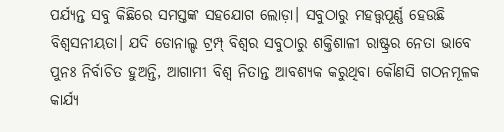ପର୍ଯ୍ୟନ୍ତ ସବୁ କିଛିରେ ସମସ୍ତଙ୍କ ସହଯୋଗ ଲୋଡ଼ା। ସବୁଠାରୁ ମହତ୍ତ୍ବପୂର୍ଣ୍ଣ ହେଉଛି ବିଶ୍ବସନୀୟତା। ଯଦି ଡୋନାଲ୍ଡ ଟ୍ରମ୍ପ୍ ବିଶ୍ବର ସବୁଠାରୁ ଶକ୍ତିଶାଳୀ ରାଷ୍ଟ୍ରର ନେତା ଭାବେ ପୁନଃ ନିର୍ବାଚିତ ହୁଅନ୍ତି, ଆଗାମୀ ବିଶ୍ବ ନିତାନ୍ତ ଆବଶ୍ୟକ କରୁଥିବା କୌଣସି ଗଠନମୂଳକ କାର୍ଯ୍ୟ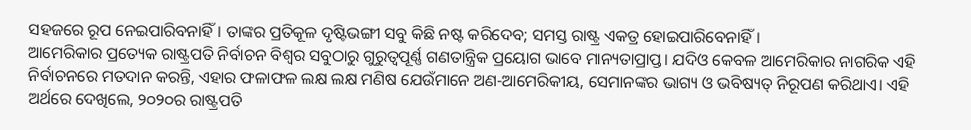ସହଜରେ ରୂପ ନେଇପାରିବନାହିଁ। ତାଙ୍କର ପ୍ରତିକୂଳ ଦୃଷ୍ଟିଭଙ୍ଗୀ ସବୁ କିଛି ନଷ୍ଟ କରିଦେବ; ସମସ୍ତ ରାଷ୍ଟ୍ର ଏକତ୍ର ହୋଇପାରିବେନାହିଁ।
ଆମେରିକାର ପ୍ରତ୍ୟେକ ରାଷ୍ଟ୍ରପତି ନିର୍ବାଚନ ବିଶ୍ବର ସବୁଠାରୁ ଗୁରୁତ୍ବପୂର୍ଣ୍ଣ ଗଣତାନ୍ତ୍ରିକ ପ୍ରୟୋଗ ଭାବେ ମାନ୍ୟତାପ୍ରାପ୍ତ। ଯଦିଓ କେବଳ ଆମେରିକାର ନାଗରିକ ଏହି ନିର୍ବାଚନରେ ମତଦାନ କରନ୍ତି, ଏହାର ଫଳାଫଳ ଲକ୍ଷ ଲକ୍ଷ ମଣିଷ ଯେଉଁମାନେ ଅଣ-ଆମେରିକୀୟ, ସେମାନଙ୍କର ଭାଗ୍ୟ ଓ ଭବିଷ୍ୟତ୍ ନିରୂପଣ କରିଥାଏ। ଏହି ଅର୍ଥରେ ଦେଖିଲେ, ୨୦୨୦ର ରାଷ୍ଟ୍ରପତି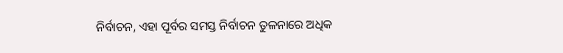ନିର୍ବାଚନ, ଏହା ପୂର୍ବର ସମସ୍ତ ନିର୍ବାଚନ ତୁଳନାରେ ଅଧିକ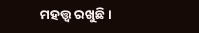ମହତ୍ତ୍ବ ରଖୁଛି।